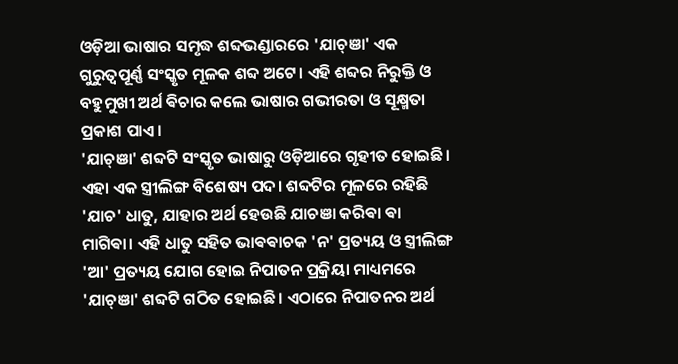ଓଡ଼ିଆ ଭାଷାର ସମୃଦ୍ଧ ଶବ୍ଦଭଣ୍ଡାରରେ 'ଯାଚ୍ଞା' ଏକ ଗୁରୁତ୍ୱପୂର୍ଣ୍ଣ ସଂସ୍କୃତ ମୂଳକ ଶବ୍ଦ ଅଟେ। ଏହି ଶବ୍ଦର ନିରୁକ୍ତି ଓ ବହୁମୁଖୀ ଅର୍ଥ ଵିଚାର କଲେ ଭାଷାର ଗଭୀରତା ଓ ସୂକ୍ଷ୍ମତା ପ୍ରକାଶ ପାଏ।
'ଯାଚ୍ଞା' ଶବ୍ଦଟି ସଂସ୍କୃତ ଭାଷାରୁ ଓଡ଼ିଆରେ ଗୃହୀତ ହୋଇଛି। ଏହା ଏକ ସ୍ତ୍ରୀଲିଙ୍ଗ ବିଶେଷ୍ୟ ପଦ। ଶବ୍ଦଟିର ମୂଳରେ ରହିଛି 'ଯାଚ' ଧାତୁ, ଯାହାର ଅର୍ଥ ହେଉଛି ଯାଚଞା କରିଵା ଵା ମାଗିଵା। ଏହି ଧାତୁ ସହିତ ଭାଵଵାଚକ 'ନ' ପ୍ରତ୍ୟୟ ଓ ସ୍ତ୍ରୀଲିଙ୍ଗ 'ଆ' ପ୍ରତ୍ୟୟ ଯୋଗ ହୋଇ ନିପାତନ ପ୍ରକ୍ରିୟା ମାଧ୍ୟମରେ 'ଯାଚ୍ଞା' ଶବ୍ଦଟି ଗଠିତ ହୋଇଛି। ଏଠାରେ ନିପାତନର ଅର୍ଥ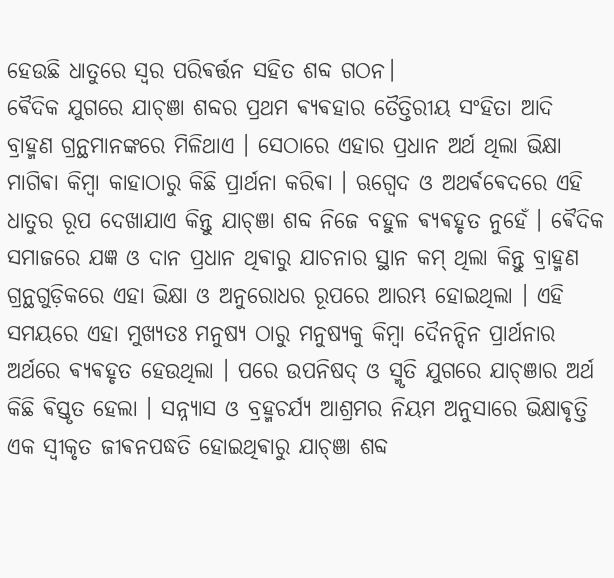ହେଉଛି ଧାତୁରେ ସ୍ୱର ପରିଵର୍ତ୍ତନ ସହିତ ଶବ୍ଦ ଗଠନ।
ଵୈଦିକ ଯୁଗରେ ଯାଚ୍ଞା ଶବ୍ଦର ପ୍ରଥମ ଵ୍ୟଵହାର ତୈତ୍ତିରୀୟ ସଂହିତା ଆଦି ବ୍ରାହ୍ମଣ ଗ୍ରନ୍ଥମାନଙ୍କରେ ମିଳିଥାଏ । ସେଠାରେ ଏହାର ପ୍ରଧାନ ଅର୍ଥ ଥିଲା ଭିକ୍ଷା ମାଗିଵା କିମ୍ବା କାହାଠାରୁ କିଛି ପ୍ରାର୍ଥନା କରିଵା । ଋଗ୍ବେଦ ଓ ଅଥର୍ଵଵେଦରେ ଏହି ଧାତୁର ରୂପ ଦେଖାଯାଏ କିନ୍ତୁ ଯାଚ୍ଞା ଶବ୍ଦ ନିଜେ ବହୁଳ ଵ୍ୟଵହୃତ ନୁହେଁ । ଵୈଦିକ ସମାଜରେ ଯଜ୍ଞ ଓ ଦାନ ପ୍ରଧାନ ଥିଵାରୁ ଯାଚନାର ସ୍ଥାନ କମ୍ ଥିଲା କିନ୍ତୁ ବ୍ରାହ୍ମଣ ଗ୍ରନ୍ଥଗୁଡ଼ିକରେ ଏହା ଭିକ୍ଷା ଓ ଅନୁରୋଧର ରୂପରେ ଆରମ୍ଭ ହୋଇଥିଲା । ଏହି ସମୟରେ ଏହା ମୁଖ୍ୟତଃ ମନୁଷ୍ୟ ଠାରୁ ମନୁଷ୍ୟକୁ କିମ୍ବା ଦୈନନ୍ଦିନ ପ୍ରାର୍ଥନାର ଅର୍ଥରେ ଵ୍ୟଵହୃତ ହେଉଥିଲା । ପରେ ଉପନିଷଦ୍ ଓ ସ୍ମୃତି ଯୁଗରେ ଯାଚ୍ଞାର ଅର୍ଥ କିଛି ଵିସ୍ତୃତ ହେଲା । ସନ୍ନ୍ୟାସ ଓ ବ୍ରହ୍ମଚର୍ଯ୍ୟ ଆଶ୍ରମର ନିୟମ ଅନୁସାରେ ଭିକ୍ଷାଵୃତ୍ତି ଏକ ସ୍ବୀକୃତ ଜୀଵନପଦ୍ଧତି ହୋଇଥିଵାରୁ ଯାଚ୍ଞା ଶବ୍ଦ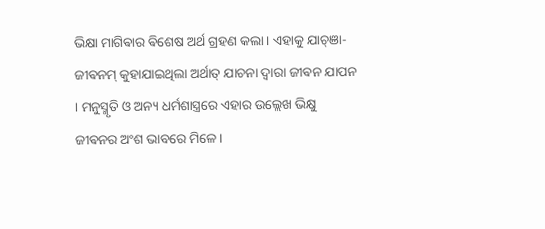ଭିକ୍ଷା ମାଗିଵାର ଵିଶେଷ ଅର୍ଥ ଗ୍ରହଣ କଲା । ଏହାକୁ ଯାଚ୍ଞା-ଜୀଵନମ୍ କୁହାଯାଇଥିଲା ଅର୍ଥାତ୍ ଯାଚନା ଦ୍ୱାରା ଜୀଵନ ଯାପନ । ମନୁସ୍ମୃତି ଓ ଅନ୍ୟ ଧର୍ମଶାସ୍ତ୍ରରେ ଏହାର ଉଲ୍ଲେଖ ଭିକ୍ଷୁ ଜୀଵନର ଅଂଶ ଭାବରେ ମିଳେ ।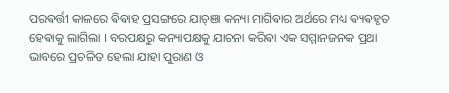ପରଵର୍ତ୍ତୀ କାଳରେ ଵିଵାହ ପ୍ରସଙ୍ଗରେ ଯାଚ୍ଞା କନ୍ୟା ମାଗିଵାର ଅର୍ଥରେ ମଧ୍ୟ ଵ୍ୟଵହୃତ ହେଵାକୁ ଲାଗିଲା । ବରପକ୍ଷରୁ କନ୍ୟାପକ୍ଷକୁ ଯାଚନା କରିଵା ଏକ ସମ୍ମାନଜନକ ପ୍ରଥା ଭାବରେ ପ୍ରଚଳିତ ହେଲା ଯାହା ପୁରାଣ ଓ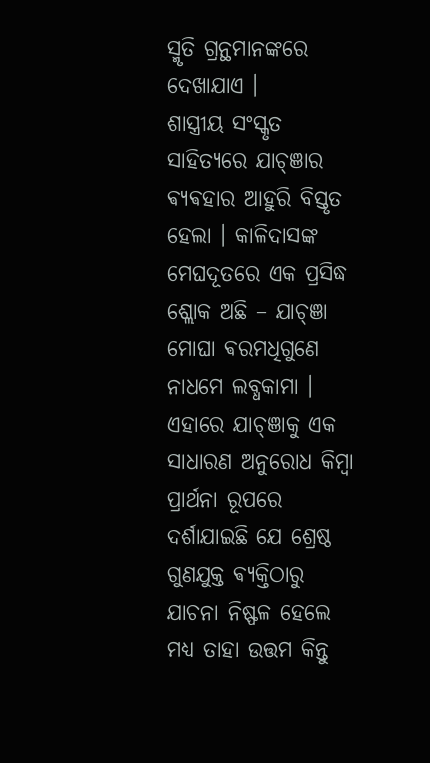ସ୍ମୃତି ଗ୍ରନ୍ଥମାନଙ୍କରେ ଦେଖାଯାଏ ।
ଶାସ୍ତ୍ରୀୟ ସଂସ୍କୃତ ସାହିତ୍ୟରେ ଯାଚ୍ଞାର ଵ୍ୟଵହାର ଆହୁରି ବିସ୍ତୃତ ହେଲା । କାଳିଦାସଙ୍କ ମେଘଦୂତରେ ଏକ ପ୍ରସିଦ୍ଧ ଶ୍ଲୋକ ଅଛି – ଯାଚ୍ଞା ମୋଘା ଵରମଧିଗୁଣେ ନାଧମେ ଲବ୍ଧକାମା । ଏହାରେ ଯାଚ୍ଞାକୁ ଏକ ସାଧାରଣ ଅନୁରୋଧ କିମ୍ବା ପ୍ରାର୍ଥନା ରୂପରେ ଦର୍ଶାଯାଇଛି ଯେ ଶ୍ରେଷ୍ଠ ଗୁଣଯୁକ୍ତ ଵ୍ୟକ୍ତିଠାରୁ ଯାଚନା ନିଷ୍ଫଳ ହେଲେ ମଧ୍ୟ ତାହା ଉତ୍ତମ କିନ୍ତୁ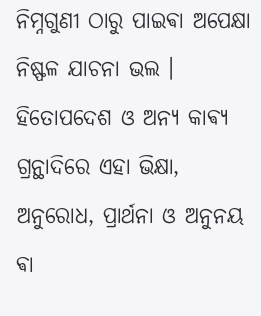ନିମ୍ନଗୁଣୀ ଠାରୁ ପାଇଵା ଅପେକ୍ଷା ନିଷ୍ଫଳ ଯାଚନା ଭଲ । ହିତୋପଦେଶ ଓ ଅନ୍ୟ କାଵ୍ୟ ଗ୍ରନ୍ଥାଦିରେ ଏହା ଭିକ୍ଷା, ଅନୁରୋଧ, ପ୍ରାର୍ଥନା ଓ ଅନୁନୟ ଵା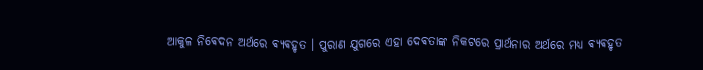ଆକୁଳ ନିଵେଦନ ଅର୍ଥରେ ଵ୍ୟଵହୃତ । ପୁରାଣ ଯୁଗରେ ଏହା ଦେଵତାଙ୍କ ନିକଟରେ ପ୍ରାର୍ଥନାର ଅର୍ଥରେ ମଧ୍ୟ ଵ୍ୟଵହୃତ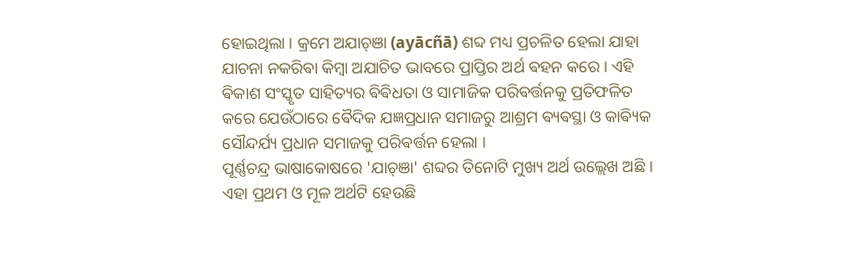ହୋଇଥିଲା । କ୍ରମେ ଅଯାଚ୍ଞା (ayācñā) ଶବ୍ଦ ମଧ୍ୟ ପ୍ରଚଳିତ ହେଲା ଯାହା ଯାଚନା ନକରିଵା କିମ୍ବା ଅଯାଚିତ ଭାବରେ ପ୍ରାପ୍ତିର ଅର୍ଥ ଵହନ କରେ । ଏହି ଵିକାଶ ସଂସ୍କୃତ ସାହିତ୍ୟର ଵିଵିଧତା ଓ ସାମାଜିକ ପରିଵର୍ତ୍ତନକୁ ପ୍ରତିଫଳିତ କରେ ଯେଉଁଠାରେ ଵୈଦିକ ଯଜ୍ଞପ୍ରଧାନ ସମାଜରୁ ଆଶ୍ରମ ଵ୍ୟଵସ୍ଥା ଓ କାଵ୍ୟିକ ସୌନ୍ଦର୍ଯ୍ୟ ପ୍ରଧାନ ସମାଜକୁ ପରିଵର୍ତ୍ତନ ହେଲା ।
ପୂର୍ଣ୍ଣଚନ୍ଦ୍ର ଭାଷାକୋଷରେ 'ଯାଚ୍ଞା' ଶବ୍ଦର ତିନୋଟି ମୁଖ୍ୟ ଅର୍ଥ ଉଲ୍ଲେଖ ଅଛି । ଏହା ପ୍ରଥମ ଓ ମୂଳ ଅର୍ଥଟି ହେଉଛି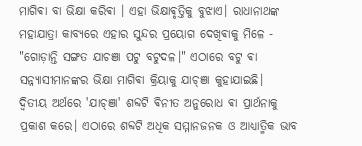ମାଗିଵା ବା ଭିକ୍ଷା କରିଵା । ଏହା ଭିକ୍ଷାଵୃତ୍ତିକୁ ବୁଝାଏ। ରାଧାନାଥଙ୍କ ମହାଯାତ୍ରା କାବ୍ୟରେ ଏହାର ସୁନ୍ଦର ପ୍ରୟୋଗ ଦେଖିଵାକୁ ମିଳେ - "ଗୋଡ଼ାନ୍ତି ସଙ୍ଗତ ଯାଚଞା ପଟୁ ବଟୁଦଳ।" ଏଠାରେ ବଟୁ ଵା ସନ୍ନ୍ୟାସୀମାନଙ୍କର ଭିକ୍ଷା ମାଗିଵା କ୍ରିୟାକୁ ଯାଚ୍ଞା କୁହାଯାଇଛି।
ଦ୍ୱିତୀୟ ଅର୍ଥରେ 'ଯାଚ୍ଞା' ଶବ୍ଦଟି ଵିନୀତ ଅନୁରୋଧ ଵା ପ୍ରାର୍ଥନାକୁ ପ୍ରକାଶ କରେ। ଏଠାରେ ଶବ୍ଦଟି ଅଧିକ ସମ୍ମାନଜନକ ଓ ଆଧ୍ୟାତ୍ମିକ ଭାବ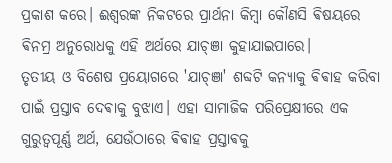ପ୍ରକାଶ କରେ। ଈଶ୍ୱରଙ୍କ ନିକଟରେ ପ୍ରାର୍ଥନା କିମ୍ବା କୌଣସି ଵିଷୟରେ ଵିନମ୍ର ଅନୁରୋଧକୁ ଏହି ଅର୍ଥରେ ଯାଚ୍ଞା କୁହାଯାଇପାରେ।
ତୃତୀୟ ଓ ବିଶେଷ ପ୍ରୟୋଗରେ 'ଯାଚ୍ଞା' ଶବ୍ଦଟି କନ୍ୟାକୁ ଵିଵାହ କରିବା ପାଇଁ ପ୍ରସ୍ତାବ ଦେଵାକୁ ବୁଝାଏ। ଏହା ସାମାଜିକ ପରିପ୍ରେକ୍ଷୀରେ ଏକ ଗୁରୁତ୍ୱପୂର୍ଣ୍ଣ ଅର୍ଥ, ଯେଉଁଠାରେ ଵିଵାହ ପ୍ରସ୍ତାଵକୁ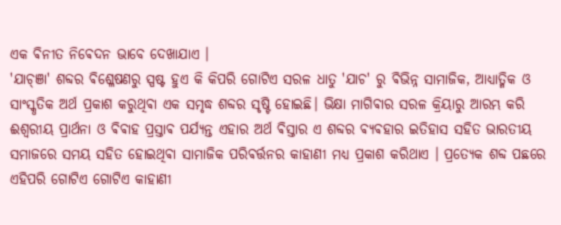ଏକ ଵିନୀତ ନିଵେଦନ ଭାବେ ଦେଖାଯାଏ ।
'ଯାଚ୍ଞା' ଶବ୍ଦର ଵିଶ୍ଳେଷଣରୁ ସ୍ପଷ୍ଟ ହୁଏ କି କିପରି ଗୋଟିଏ ସରଳ ଧାତୁ 'ଯାଚ' ରୁ ଵିଭିନ୍ନ ସାମାଜିକ, ଆଧ୍ୟାତ୍ମିକ ଓ ସାଂସ୍କୃତିକ ଅର୍ଥ ପ୍ରକାଶ କରୁଥିଵା ଏକ ସମୃଦ୍ଧ ଶବ୍ଦର ସୃଷ୍ଟି ହୋଇଛି। ଭିକ୍ଷା ମାଗିଵାର ସରଳ କ୍ରିୟାରୁ ଆରମ୍ଭ କରି ଈଶ୍ୱରୀୟ ପ୍ରାର୍ଥନା ଓ ଵିଵାହ ପ୍ରସ୍ତାଵ ପର୍ଯ୍ୟନ୍ତ ଏହାର ଅର୍ଥ ଵିସ୍ତାର ଏ ଶବ୍ଦର ଵ୍ୟଵହାର ଇତିହାସ ସହିତ ଭାରତୀୟ ସମାଜରେ ସମୟ ସହିତ ହୋଇଥିଵା ସାମାଜିକ ପରିଵର୍ତ୍ତନର କାହାଣୀ ମଧ୍ୟ ପ୍ରକାଶ କରିଥାଏ । ପ୍ରତ୍ୟେକ ଶବ୍ଦ ପଛରେ ଏହିପରି ଗୋଟିଏ ଗୋଟିଏ କାହାଣୀ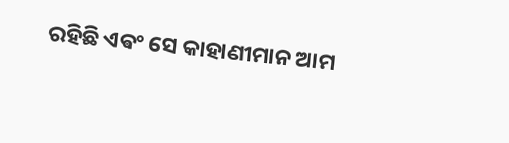ରହିଛି ଏଵଂ ସେ କାହାଣୀମାନ ଆମ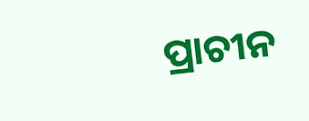ପ୍ରାଚୀନ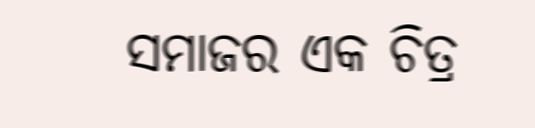ସମାଜର ଏକ ଚିତ୍ର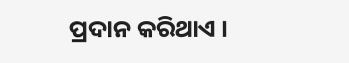ପ୍ରଦାନ କରିଥାଏ ।